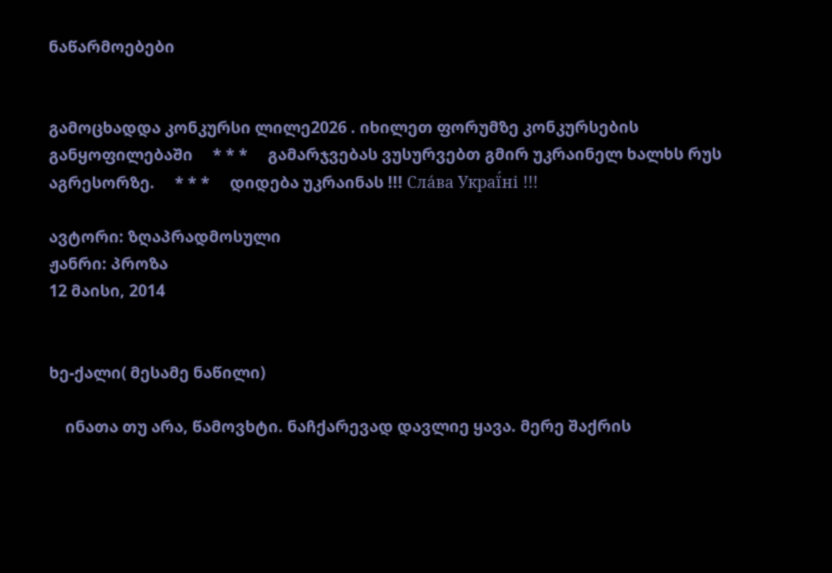ნაწარმოებები


გამოცხადდა კონკურსი ლილე2026 . იხილეთ ფორუმზე კონკურსების განყოფილებაში     * * *     გამარჯვებას ვუსურვებთ გმირ უკრაინელ ხალხს რუს აგრესორზე.     * * *     დიდება უკრაინას !!! Сла́ва Украї́ні !!!

ავტორი: ზღაპრადმოსული
ჟანრი: პროზა
12 მაისი, 2014


ხე-ქალი( მესამე ნაწილი)

    ინათა თუ არა, წამოვხტი. ნაჩქარევად დავლიე ყავა. მერე შაქრის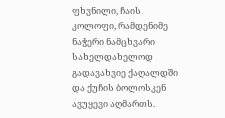ფხვნილი, ჩაის კოლოფი, რამდენიმე ნაჭერი ნამცხვარი სახელდახელოდ გადავახვიე ქაღალდში და ქუჩის ბოლოსკენ ავუყევი აღმართს.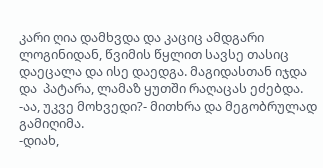კარი ღია დამხვდა და კაციც ამდგარი ლოგინიდან, წვიმის წყლით სავსე თასიც დაეცალა და ისე დაედგა. მაგიდასთან იჯდა და  პატარა, ლამაზ ყუთში რაღაცას ეძებდა.
-აა, უკვე მოხვედი?- მითხრა და მეგობრულად გამიღიმა.
-დიახ,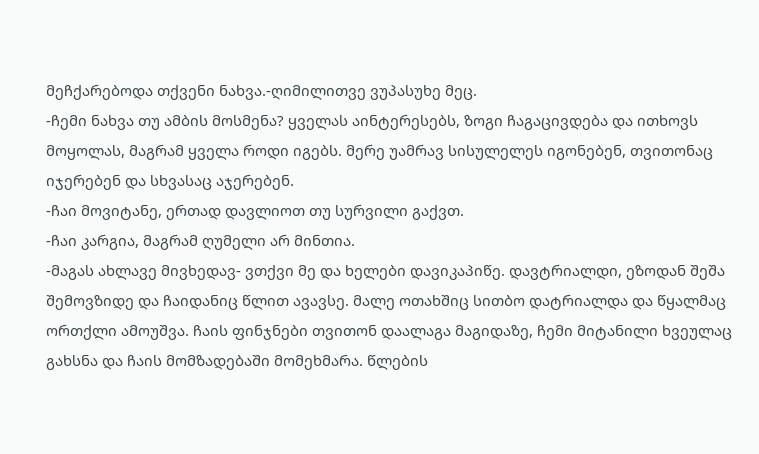მეჩქარებოდა თქვენი ნახვა.-ღიმილითვე ვუპასუხე მეც.
-ჩემი ნახვა თუ ამბის მოსმენა? ყველას აინტერესებს, ზოგი ჩაგაცივდება და ითხოვს მოყოლას, მაგრამ ყველა როდი იგებს. მერე უამრავ სისულელეს იგონებენ, თვითონაც იჯერებენ და სხვასაც აჯერებენ.
-ჩაი მოვიტანე, ერთად დავლიოთ თუ სურვილი გაქვთ.
-ჩაი კარგია, მაგრამ ღუმელი არ მინთია.
-მაგას ახლავე მივხედავ- ვთქვი მე და ხელები დავიკაპიწე. დავტრიალდი, ეზოდან შეშა შემოვზიდე და ჩაიდანიც წლით ავავსე. მალე ოთახშიც სითბო დატრიალდა და წყალმაც ორთქლი ამოუშვა. ჩაის ფინჯნები თვითონ დაალაგა მაგიდაზე, ჩემი მიტანილი ხვეულაც გახსნა და ჩაის მომზადებაში მომეხმარა. წლების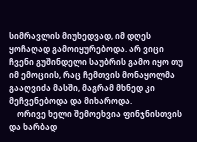სიმრავლის მიუხედვად, იმ დღეს ყოჩაღად გამოიყურებოდა. არ ვიცი ჩვენი გუშინდელი საუბრის გამო იყო თუ იმ ემოციის, რაც ჩემთვის მონაყოლმა გააღვიძა მასში, მაგრამ მხნედ კი მეჩვენებოდა და მიხაროდა.
    ორივე ხელი შემოეხვია ფინჯნისთვის და ხარბად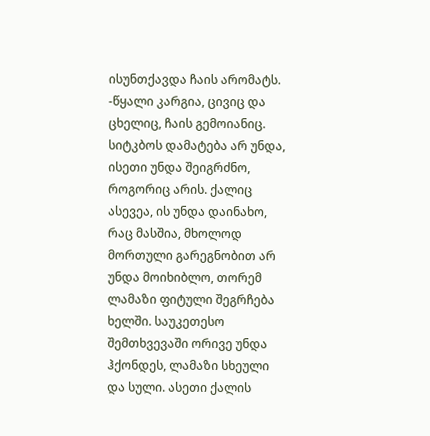ისუნთქავდა ჩაის არომატს.
-წყალი კარგია, ცივიც და ცხელიც, ჩაის გემოიანიც. სიტკბოს დამატება არ უნდა, ისეთი უნდა შეიგრძნო, როგორიც არის. ქალიც ასევეა, ის უნდა დაინახო, რაც მასშია, მხოლოდ მორთული გარეგნობით არ უნდა მოიხიბლო, თორემ ლამაზი ფიტული შეგრჩება ხელში. საუკეთესო შემთხვევაში ორივე უნდა ჰქონდეს, ლამაზი სხეული და სული. ასეთი ქალის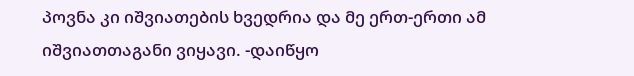პოვნა კი იშვიათების ხვედრია და მე ერთ-ერთი ამ იშვიათთაგანი ვიყავი. -დაიწყო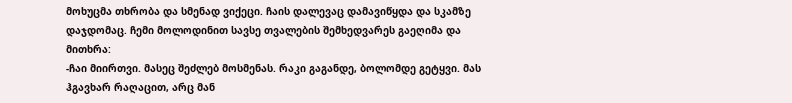მოხუცმა თხრობა და სმენად ვიქეცი. ჩაის დალევაც დამავიწყდა და სკამზე დაჯდომაც. ჩემი მოლოდინით სავსე თვალების შემხედვარეს გაეღიმა და მითხრა:
-ჩაი მიირთვი. მასეც შეძლებ მოსმენას. რაკი გაგანდე, ბოლომდე გეტყვი. მას ჰგავხარ რაღაცით, არც მან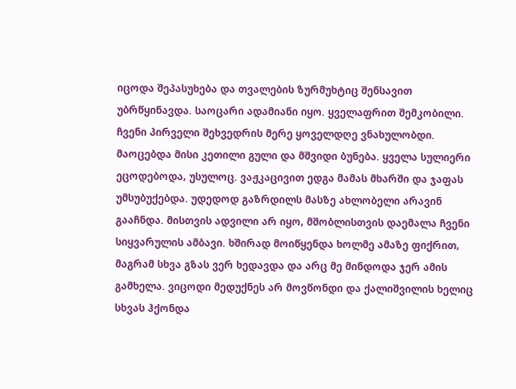იცოდა შეპასუხება და თვალების ზურმუხტიც შენსავით უბრწყინავდა. საოცარი ადამიანი იყო. ყველაფრით შემკობილი. ჩვენი პირველი შეხვედრის მერე ყოველდღე ვნახულობდი. მაოცებდა მისი კეთილი გული და მშვიდი ბუნება. ყველა სულიერი ეცოდებოდა, უსულოც. ვაჟკაცივით ედგა მამას მხარში და ჯაფას უმსუბუქებდა. უდედოდ გაზრდილს მასზე ახლობელი არავინ გააჩნდა. მისთვის ადვილი არ იყო, მშობლისთვის დაემალა ჩვენი სიყვარულის ამბავი. ხშირად მოიწყენდა ხოლმე ამაზე ფიქრით, მაგრამ სხვა გზას ვერ ხედავდა და არც მე მინდოდა ჯერ ამის გამხელა. ვიცოდი მედუქნეს არ მოვწონდი და ქალიშვილის ხელიც სხვას ჰქონდა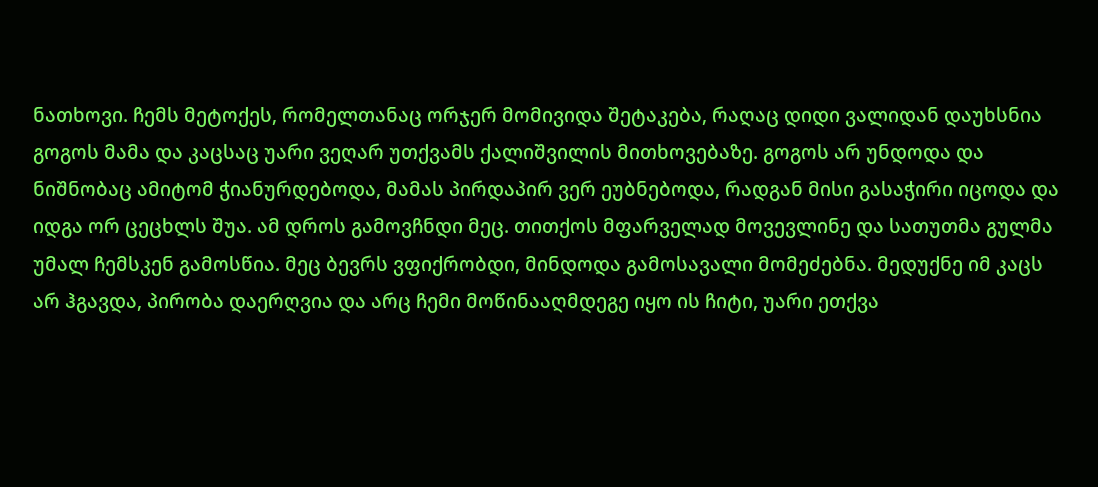ნათხოვი. ჩემს მეტოქეს, რომელთანაც ორჯერ მომივიდა შეტაკება, რაღაც დიდი ვალიდან დაუხსნია გოგოს მამა და კაცსაც უარი ვეღარ უთქვამს ქალიშვილის მითხოვებაზე. გოგოს არ უნდოდა და ნიშნობაც ამიტომ ჭიანურდებოდა, მამას პირდაპირ ვერ ეუბნებოდა, რადგან მისი გასაჭირი იცოდა და იდგა ორ ცეცხლს შუა. ამ დროს გამოვჩნდი მეც. თითქოს მფარველად მოვევლინე და სათუთმა გულმა უმალ ჩემსკენ გამოსწია. მეც ბევრს ვფიქრობდი, მინდოდა გამოსავალი მომეძებნა. მედუქნე იმ კაცს არ ჰგავდა, პირობა დაერღვია და არც ჩემი მოწინააღმდეგე იყო ის ჩიტი, უარი ეთქვა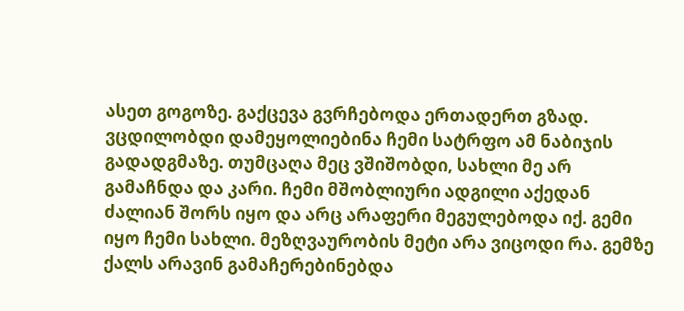ასეთ გოგოზე. გაქცევა გვრჩებოდა ერთადერთ გზად. ვცდილობდი დამეყოლიებინა ჩემი სატრფო ამ ნაბიჯის გადადგმაზე. თუმცაღა მეც ვშიშობდი, სახლი მე არ გამაჩნდა და კარი. ჩემი მშობლიური ადგილი აქედან ძალიან შორს იყო და არც არაფერი მეგულებოდა იქ. გემი იყო ჩემი სახლი. მეზღვაურობის მეტი არა ვიცოდი რა. გემზე ქალს არავინ გამაჩერებინებდა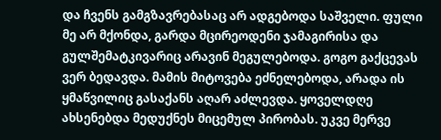და ჩვენს გამგზავრებასაც არ ადგებოდა საშველი. ფული მე არ მქონდა, გარდა მცირეოდენი ჯამაგირისა და გულშემატკივარიც არავინ მეგულებოდა. გოგო გაქცევას ვერ ბედავდა. მამის მიტოვება ეძნელებოდა, არადა ის ყმაწვილიც გასაქანს აღარ აძლევდა. ყოველდღე ახსენებდა მედუქნეს მიცემულ პირობას. უკვე მერვე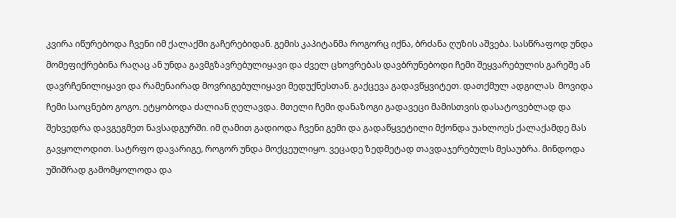კვირა იწურებოდა ჩვენი იმ ქალაქში გაჩერებიდან. გემის კაპიტანმა როგორც იქნა, ბრძანა ღუზის აშვება. სასწრაფოდ უნდა მომეფიქრებინა რაღაც ან უნდა გავმგზავრებულიყავი და ძველ ცხოვრებას დავბრუნებოდი ჩემი შეყვარებულის გარეშე ან დავრჩენილიყავი და რამენაირად მოვრიგებულიყავი მედუქნესთან. გაქცევა გადავწყვიტეთ. დათქმულ ადგილას  მოვიდა ჩემი საოცნებო გოგო. ეტყობოდა ძალიან ღელავდა. მთელი ჩემი დანაზოგი გადავეცი მამისთვის დასატოვებლად და შეხვედრა დავგეგმეთ ნავსადგურში. იმ ღამით გადიოდა ჩვენი გემი და გადაწყვეტილი მქონდა უახლოეს ქალაქამდე მას გავყოლოდით. სატრფო დავარიგე, როგორ უნდა მოქცეულიყო. ვეცადე ზედმეტად თავდაჯერებულს მესაუბრა. მინდოდა უშიშრად გამომყოლოდა და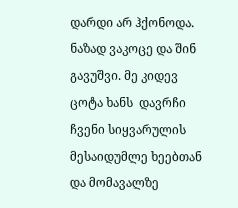დარდი არ ჰქონოდა. ნაზად ვაკოცე და შინ გავუშვი. მე კიდევ ცოტა ხანს  დავრჩი ჩვენი სიყვარულის მესაიდუმლე ხეებთან და მომავალზე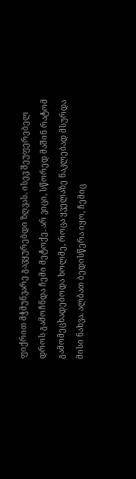ფიქრით მჭმუნვარე გავყურებდი ზღვას. ისევ შეუფერებელ დროს გამოჩნდა ჩემი მეტოქე. არ ვიცი, სწორედ მაშინ რატომ გამომეცხადებოდა ხოლმე, როცა ყველაზე ნაკლებად მსურდა მისი ნახვა. ალბათ ბედისწერა იყო, ჩემიც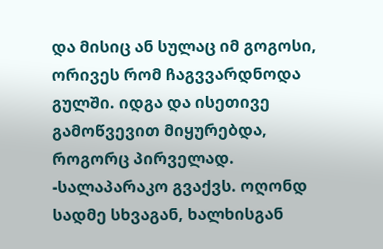და მისიც ან სულაც იმ გოგოსი, ორივეს რომ ჩაგვვარდნოდა გულში. იდგა და ისეთივე გამოწვევით მიყურებდა, როგორც პირველად.
-სალაპარაკო გვაქვს. ოღონდ სადმე სხვაგან, ხალხისგან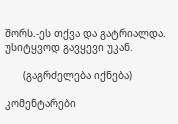შორს.-ეს თქვა და გატრიალდა. უსიტყვოდ გავყევი უკან.

      (გაგრძელება იქნება)

კომენტარები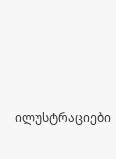ილუსტრაციები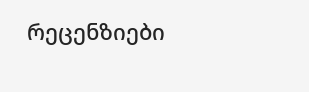რეცენზიები